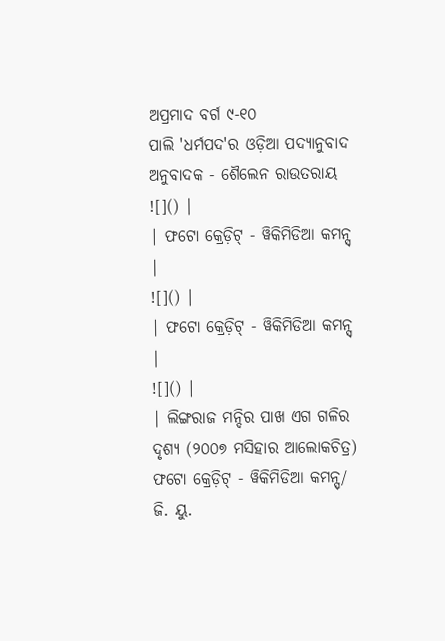ଅପ୍ରମାଦ ବର୍ଗ ୯-୧୦
ପାଲି 'ଧର୍ମପଦ'ର ଓଡ଼ିଆ ପଦ୍ୟାନୁବାଦ
ଅନୁବାଦକ - ଶୈଲେନ ରାଉତରାୟ
![]() |
| ଫଟୋ କ୍ରେଡ଼ିଟ୍ - ୱିକିମିଡିଆ କମନ୍ସ୍ |
![]() |
| ଫଟୋ କ୍ରେଡ଼ିଟ୍ - ୱିକିମିଡିଆ କମନ୍ସ୍ |
![]() |
| ଲିଙ୍ଗରାଜ ମନ୍ଦିର ପାଖ ଏଗ ଗଳିର ଦୃଶ୍ୟ (୨୦୦୭ ମସିହାର ଆଲୋକଚିତ୍ର) ଫଟୋ କ୍ରେଡ଼ିଟ୍ - ୱିକିମିଡିଆ କମନ୍ସ୍/ ଜି. ୟୁ.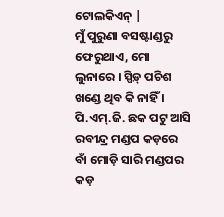ଟୋଲକିଏନ୍ |
ମୁଁ ପୁରୁଣା ବସଷ୍ଟାଣ୍ଡରୁ ଫେରୁଥାଏ, ମୋ ଲୁନାରେ । ସ୍ପିଡ଼୍ ପଚିଶ ଖଣ୍ଡେ ଥିବ କି ନାହିଁ । ପି.ଏମ୍.ଜି. ଛକ ପଟୁ ଆସି ରବୀନ୍ଦ୍ର ମଣ୍ଡପ କଡ଼ରେ ବାଁ ମୋଡ଼ି ସାରି ମଣ୍ଡପର କଡ଼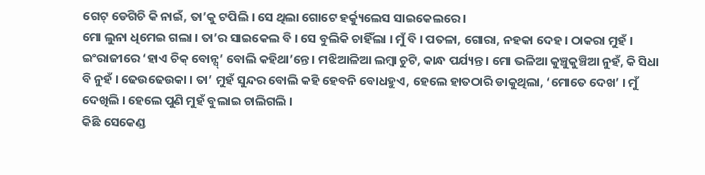ଗେଟ୍ ଡେଗିଚି କି ନାଇଁ, ତା’କୁ ଟପିଲି । ସେ ଥିଲା ଗୋଟେ ହର୍କ୍ୟୁଲେସ ସାଇକେଲରେ ।
ମୋ ଲୁନା ଧିମେଇ ଗଲା । ତା’ର ସାଇକେଲ ବି । ସେ ବୁଲିକି ଚାହିଁଲା । ମୁଁ ବି । ପତଳା, ଗୋରା, ନହକା ଦେହ । ଠାକରା ମୁହଁ । ଇଂରାଜୀରେ ‘ହାଏ ଚିକ୍ ବୋନ୍ସ୍’ ବୋଲି କହିଥା’ନ୍ତେ । ମଝିଆଳିଆ ଲମ୍ବା ଚୁଟି, କାନ୍ଧ ପର୍ଯ୍ୟନ୍ତ । ମୋ ଭଳିଆ କୁଞ୍ଚୁକୁଞ୍ଚିଆ ନୁହଁ, କି ସିଧା ବି ନୁହଁ । ଢେଉଢେଉକା । ତା’ ମୁହଁ ସୁନ୍ଦର ବୋଲି କହି ହେବନି ବୋଧହୁଏ, ହେଲେ ହାତଠାରି ଡାକୁଥିଲା, ‘ମୋତେ ଦେଖ’ । ମୁଁ ଦେଖିଲି । ହେଲେ ପୁଣି ମୁହଁ ବୁଲାଇ ଚାଲିଗଲି ।
କିଛି ସେକେଣ୍ଡ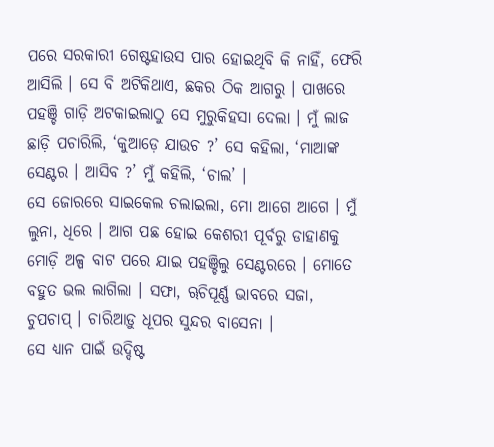ପରେ ସରକାରୀ ଗେଷ୍ଟହାଉସ ପାର ହୋଇଥିବି କି ନାହିଁ, ଫେରି ଆସିଲି । ସେ ବି ଅଟିକିଥାଏ, ଛକର ଠିକ ଆଗରୁ । ପାଖରେ ପହଞ୍ଚି ଗାଡ଼ି ଅଟକାଇଲାଠୁ ସେ ମୁରୁକିହସା ଦେଲା । ମୁଁ ଲାଜ ଛାଡ଼ି ପଚାରିଲି, ‘କୁଆଡ଼େ ଯାଉଚ ?’ ସେ କହିଲା, ‘ମାଆଙ୍କ ସେଣ୍ଟର । ଆସିବ ?’ ମୁଁ କହିଲି, ‘ଚାଲ’ ।
ସେ ଜୋରରେ ସାଇକେଲ ଚଲାଇଲା, ମୋ ଆଗେ ଆଗେ । ମୁଁ ଲୁନା, ଧିରେ । ଆଗ ପଛ ହୋଇ କେଶରୀ ପୂର୍ବରୁ ଡାହାଣକୁ ମୋଡ଼ି ଅଳ୍ପ ବାଟ ପରେ ଯାଇ ପହଞ୍ଚିଲୁ ସେଣ୍ଟରରେ । ମୋତେ ବହୁତ ଭଲ ଲାଗିଲା । ସଫା, ୠଚିପୂର୍ଣ୍ଣ ଭାବରେ ସଜା, ଚୁପଚାପ୍ । ଚାରିଆଡ଼ୁ ଧୂପର ସୁନ୍ଦର ବାସେନା ।
ସେ ଧ୍ୟାନ ପାଇଁ ଉଦ୍ଦିଷ୍ଟ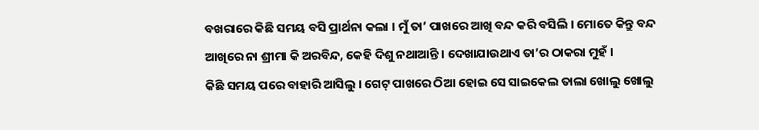ବଖରାରେ କିଛି ସମୟ ବସି ପ୍ରାର୍ଥନା କଲା । ମୁଁ ତା’ ପାଖରେ ଆଖି ବନ୍ଦ କରି ବସିଲି । ମୋତେ କିନ୍ତୁ ବନ୍ଦ ଆଖିରେ ନା ଶ୍ରୀମା କି ଅରବିନ୍ଦ, କେହି ଦିଶୁ ନଥାଆନ୍ତି । ଦେଖାଯାଉଥାଏ ତା’ର ଠାକରା ମୁହଁ ।
କିଛି ସମୟ ପରେ ବାହାରି ଆସିଲୁ । ଗେଟ୍ ପାଖରେ ଠିଆ ହୋଇ ସେ ସାଇକେଲ ତାଲା ଖୋଲୁ ଖୋଲୁ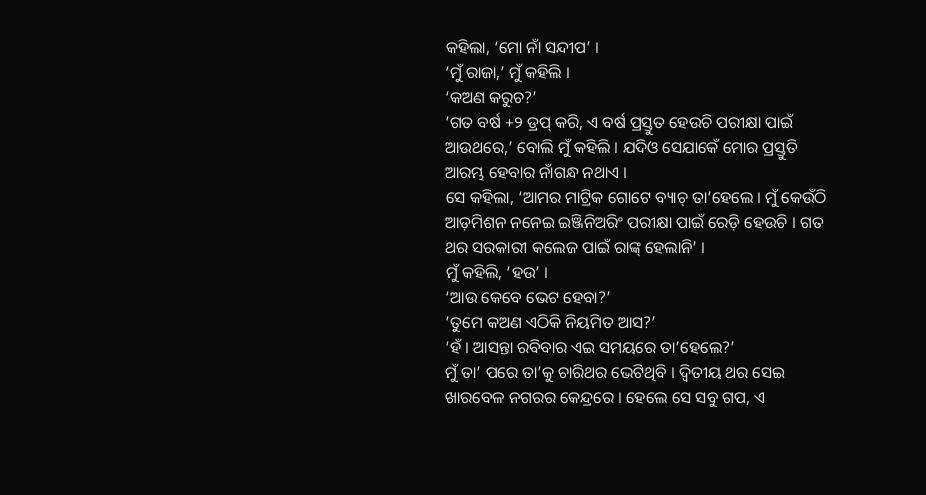କହିଲା, ‘ମୋ ନାଁ ସନ୍ଦୀପ’ ।
‘ମୁଁ ରାଜା,’ ମୁଁ କହିଲି ।
‘କଅଣ କରୁଚ?’
‘ଗତ ବର୍ଷ +୨ ଡ୍ରପ୍ କରି, ଏ ବର୍ଷ ପ୍ରସ୍ତୁତ ହେଉଚି ପରୀକ୍ଷା ପାଇଁ ଆଉଥରେ,’ ବୋଲି ମୁଁ କହିଲି । ଯଦିଓ ସେଯାକେଁ ମୋର ପ୍ରସ୍ତୁତି ଆରମ୍ଭ ହେବାର ନାଁଗନ୍ଧ ନଥାଏ ।
ସେ କହିଲା, ‘ଆମର ମାଟ୍ରିକ ଗୋଟେ ବ୍ୟାଚ୍ ତା’ହେଲେ । ମୁଁ କେଉଁଠି ଆଡ଼ମିଶନ ନନେଇ ଇଞ୍ଜିନିଅରିଂ ପରୀକ୍ଷା ପାଇଁ ରେଡ଼ି ହେଉଚି । ଗତ ଥର ସରକାରୀ କଲେଜ ପାଇଁ ରାଙ୍କ୍ ହେଲାନି’ ।
ମୁଁ କହିଲି, ‘ହଉ’ ।
‘ଆଉ କେବେ ଭେଟ ହେବା?’
‘ତୁମେ କଅଣ ଏଠିକି ନିୟମିତ ଆସ?’
‘ହଁ । ଆସନ୍ତା ରବିବାର ଏଇ ସମୟରେ ତା’ହେଲେ?’
ମୁଁ ତା’ ପରେ ତା’କୁ ଚାରିଥର ଭେଟିଥିବି । ଦ୍ୱିତୀୟ ଥର ସେଇ ଖାରବେଳ ନଗରର କେନ୍ଦ୍ରରେ । ହେଲେ ସେ ସବୁ ଗପ, ଏ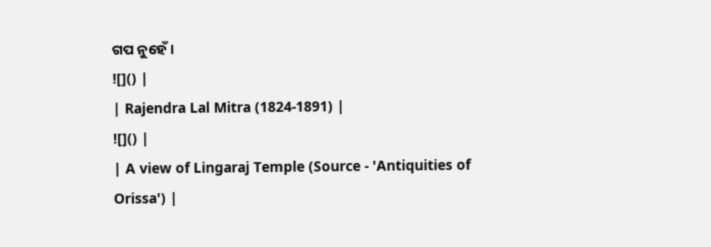ଗପ ନୁହେଁ ।
![]() |
| Rajendra Lal Mitra (1824-1891) |
![]() |
| A view of Lingaraj Temple (Source - 'Antiquities of Orissa') |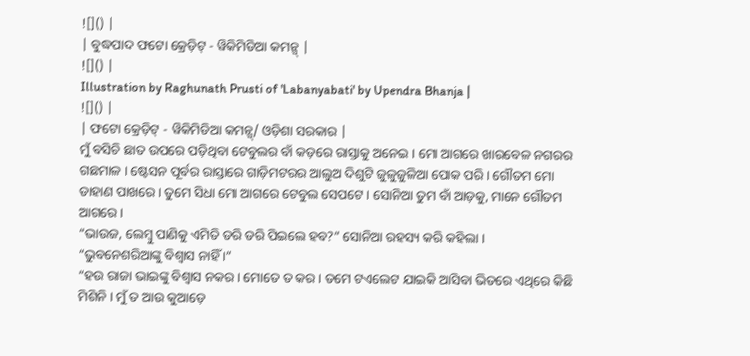![]() |
| ବୁଦ୍ଧପାଦ ଫଟୋ କ୍ରେଡ଼ିଟ୍ - ୱିକିମିଡିଆ କମନ୍ସ୍ |
![]() |
Illustration by Raghunath Prusti of 'Labanyabati' by Upendra Bhanja |
![]() |
| ଫଟୋ କ୍ରେଡ଼ିଟ୍ - ୱିକିମିଡିଆ କମନ୍ସ୍/ ଓଡ଼ିଶା ସରକାର |
ମୁଁ ବସିଚି ଛାତ ଉପରେ ପଡ଼ିଥିବା ଟେବୁଲର ବାଁ କଡ଼ରେ ରାସ୍ତାକୁ ଅନେଇ । ମୋ ଆଗରେ ଖାରବେଳ ନଗରର ଗଛମାଳ । ଷ୍ଟେସନ ପୂର୍ବର ରାସ୍ତାରେ ଗାଡ଼ିମଟରର ଆଲୁଅ ଦିଶୁଟି ଜୁଳୁଜୁଳିଆ ପୋକ ପରି । ଗୌତମ ମୋ ଡାହାଣ ପାଖରେ । ତୁମେ ସିଧା ମୋ ଆଗରେ ଟେବୁଲ ସେପଟେ । ସୋନିଆ ତୁମ ବାଁ ଆଡ଼କୁ, ମାନେ ଗୌତମ ଆଗରେ ।
“ଭାଉଜ, ଲେମ୍ବୁ ପାଣିକୁ ଏମିତି ଡରି ଡରି ପିଇଲେ ହବ?” ସୋନିଆ ରହସ୍ୟ କରି କହିଲା ।
“ଭୁବନେଶରିଆଙ୍କୁ ବିଶ୍ୱାସ ନାହିଁ ।”
“ହଉ ରାଜା ଭାଇଙ୍କୁ ବିଶ୍ୱାସ ନକର । ମୋତେ ତ କର । ତମେ ଟଏଲେଟ ଯାଇକି ଆସିବା ଭିତରେ ଏଥିରେ କିଛି ମିଶିନି । ମୁଁ ତ ଆଉ କୁଆଡ଼େ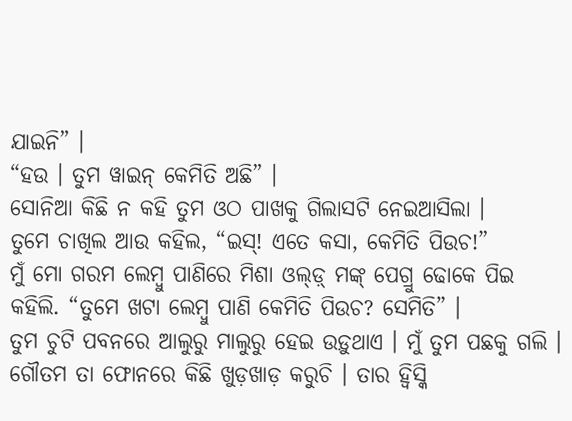ଯାଇନି” ।
“ହଉ । ତୁମ ୱାଇନ୍ କେମିତି ଅଛି” ।
ସୋନିଆ କିଛି ନ କହି ତୁମ ଓଠ ପାଖକୁ ଗିଲାସଟି ନେଇଆସିଲା ।
ତୁମେ ଚାଖିଲ ଆଉ କହିଲ, “ଇସ୍! ଏତେ କସା, କେମିତି ପିଉଚ!”
ମୁଁ ମୋ ଗରମ ଲେମ୍ବୁ ପାଣିରେ ମିଶା ଓଲ୍ଡ଼୍ ମଙ୍କ୍ ପେଗ୍ରୁ ଢୋକେ ପିଇ କହିଲି. “ତୁମେ ଖଟା ଲେମ୍ବୁ ପାଣି କେମିତି ପିଉଚ? ସେମିତି” ।
ତୁମ ଚୁଟି ପବନରେ ଆଲୁରୁ ମାଲୁରୁ ହେଇ ଉଡ଼ୁଥାଏ । ମୁଁ ତୁମ ପଛକୁ ଗଲି । ଗୌତମ ତା ଫୋନରେ କିଛି ଖୁଡ଼ଖାଡ଼ କରୁଚି । ତାର ହ୍ୱିସ୍କି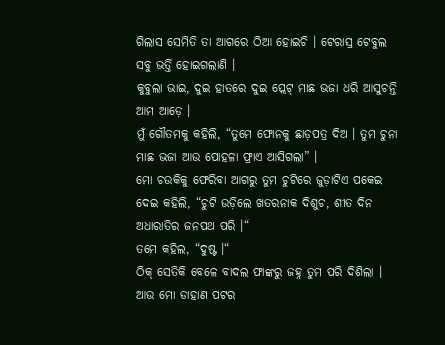ଗିଲାସ ସେମିତି ତା ଆଗରେ ଠିଆ ହୋଇଚି । ଟେରାସ୍ର ଟେବୁଲ ସବୁ ଭର୍ତ୍ତି ହୋଇଗଲାଣି ।
କୁବୁଲା ଭାଇ, ଦୁଇ ହାତରେ ଦୁଇ ପ୍ଲେଟ୍ ମାଛ ଭଜା ଧରି ଆସୁଚନ୍ତି ଆମ ଆଡ଼େ ।
ମୁଁ ଗୌତମକୁ କହିଲି, “ତୁମେ ଫୋନକୁ ଛାଡ଼ପତ୍ର ଦିଅ । ତୁମ ଚୁନା ମାଛ ଭଜା ଆଉ ପୋହଳା ଫ୍ରାଏ ଆସିଗଲା” ।
ମୋ ଚଉକିକୁ ଫେରିବା ଆଗରୁ ତୁମ ଚୁଟିରେ ଜୁଡ଼ାଟିଏ ପକେଇ ଦେଇ କହିଲି, “ଚୁଟି ଉଡ଼ିଲେ ଖତରନାକ ଦିଶୁଚ, ଶୀତ ଦିନ ଅଧାରାତିର ଜନପଥ ପରି ।“
ତମେ କହିଲ, “ଦୁଷ୍ଟ ।“
ଠିକ୍ ସେତିକି ବେଳେ ବାଦଲ ଫାଙ୍କରୁ ଜହ୍ନ ତୁମ ପରି ଦିଶିଲା । ଆଉ ମୋ ଡାହାଣ ପଟର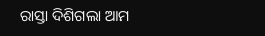ରାସ୍ତା ଦିଶିଗଲା ଆମ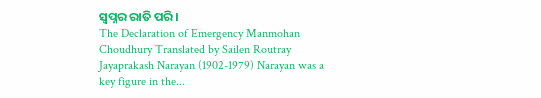ସ୍ୱପ୍ନର ରାତି ପରି ।
The Declaration of Emergency Manmohan Choudhury Translated by Sailen Routray Jayaprakash Narayan (1902-1979) Narayan was a key figure in the...